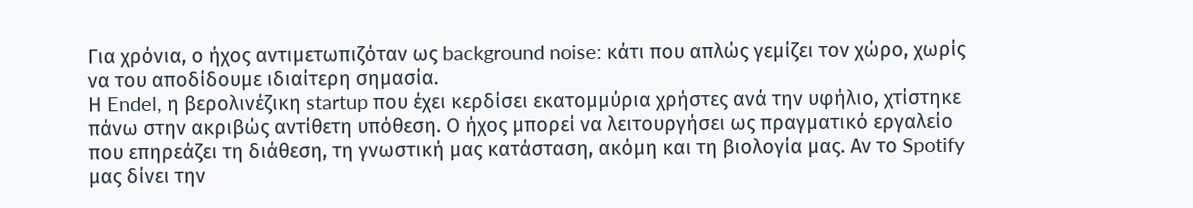Για χρόνια, ο ήχος αντιμετωπιζόταν ως background noise: κάτι που απλώς γεμίζει τον χώρο, χωρίς να του αποδίδουμε ιδιαίτερη σημασία.
Η Endel, η βερολινέζικη startup που έχει κερδίσει εκατομμύρια χρήστες ανά την υφήλιο, χτίστηκε πάνω στην ακριβώς αντίθετη υπόθεση. Ο ήχος μπορεί να λειτουργήσει ως πραγματικό εργαλείο που επηρεάζει τη διάθεση, τη γνωστική μας κατάσταση, ακόμη και τη βιολογία μας. Αν το Spotify μας δίνει την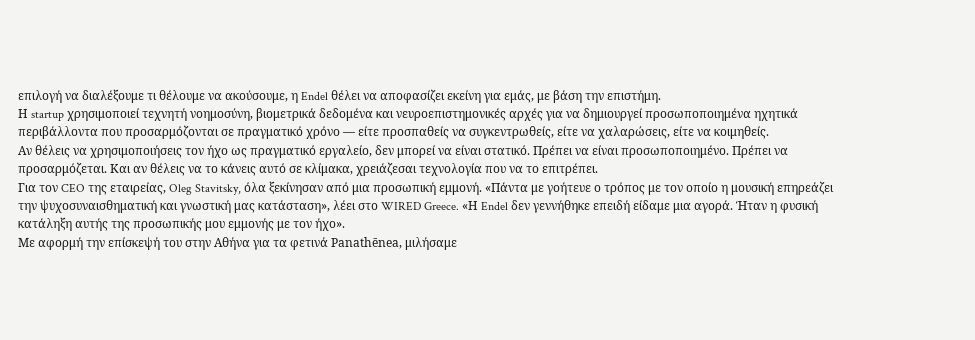επιλογή να διαλέξουμε τι θέλουμε να ακούσουμε, η Endel θέλει να αποφασίζει εκείνη για εμάς, με βάση την επιστήμη.
Η startup χρησιμοποιεί τεχνητή νοημοσύνη, βιομετρικά δεδομένα και νευροεπιστημονικές αρχές για να δημιουργεί προσωποποιημένα ηχητικά περιβάλλοντα που προσαρμόζονται σε πραγματικό χρόνο — είτε προσπαθείς να συγκεντρωθείς, είτε να χαλαρώσεις, είτε να κοιμηθείς.
Αν θέλεις να χρησιμοποιήσεις τον ήχο ως πραγματικό εργαλείο, δεν μπορεί να είναι στατικό. Πρέπει να είναι προσωποποιημένο. Πρέπει να προσαρμόζεται. Και αν θέλεις να το κάνεις αυτό σε κλίμακα, χρειάζεσαι τεχνολογία που να το επιτρέπει.
Για τον CEO της εταιρείας, Oleg Stavitsky, όλα ξεκίνησαν από μια προσωπική εμμονή. «Πάντα με γοήτευε ο τρόπος με τον οποίο η μουσική επηρεάζει την ψυχοσυναισθηματική και γνωστική μας κατάσταση», λέει στο WIRED Greece. «Η Endel δεν γεννήθηκε επειδή είδαμε μια αγορά. Ήταν η φυσική κατάληξη αυτής της προσωπικής μου εμμονής με τον ήχο».
Με αφορμή την επίσκεψή του στην Αθήνα για τα φετινά Panathēnea, μιλήσαμε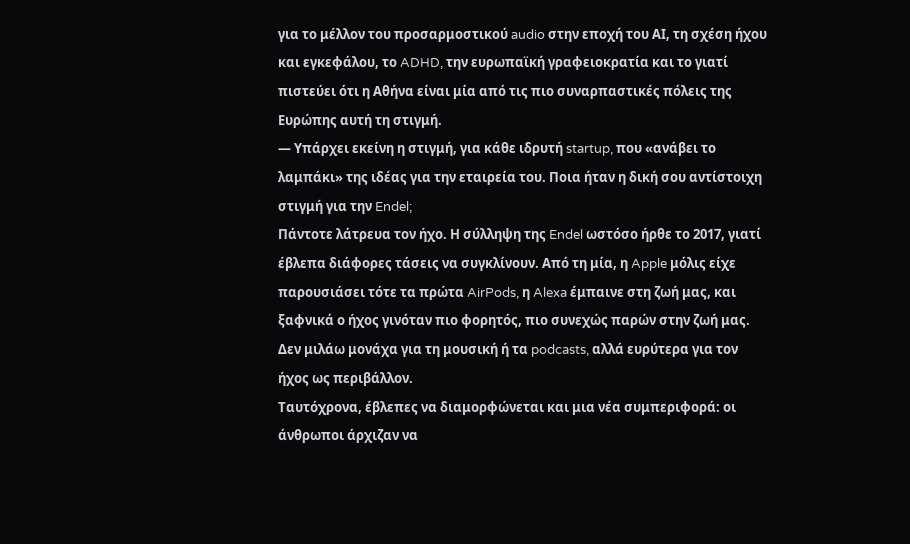για το μέλλον του προσαρμοστικού audio στην εποχή του ΑΙ, τη σχέση ήχου και εγκεφάλου, το ADHD, την ευρωπαϊκή γραφειοκρατία και το γιατί πιστεύει ότι η Αθήνα είναι μία από τις πιο συναρπαστικές πόλεις της Ευρώπης αυτή τη στιγμή.
— Υπάρχει εκείνη η στιγμή, για κάθε ιδρυτή startup, που «ανάβει το λαμπάκι» της ιδέας για την εταιρεία του. Ποια ήταν η δική σου αντίστοιχη στιγμή για την Endel;
Πάντοτε λάτρευα τον ήχο. Η σύλληψη της Endel ωστόσο ήρθε το 2017, γιατί έβλεπα διάφορες τάσεις να συγκλίνουν. Από τη μία, η Apple μόλις είχε παρουσιάσει τότε τα πρώτα AirPods, η Alexa έμπαινε στη ζωή μας, και ξαφνικά ο ήχος γινόταν πιο φορητός, πιο συνεχώς παρών στην ζωή μας. Δεν μιλάω μονάχα για τη μουσική ή τα podcasts, αλλά ευρύτερα για τον ήχος ως περιβάλλον.
Ταυτόχρονα, έβλεπες να διαμορφώνεται και μια νέα συμπεριφορά: οι άνθρωποι άρχιζαν να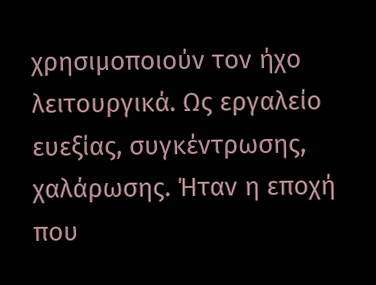χρησιμοποιούν τον ήχο λειτουργικά. Ως εργαλείο ευεξίας, συγκέντρωσης, χαλάρωσης. Ήταν η εποχή που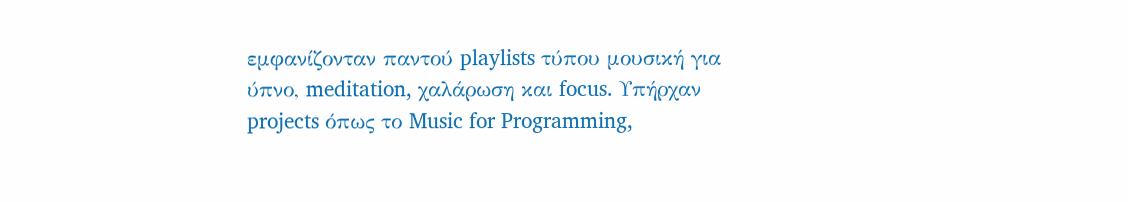εμφανίζονταν παντού playlists τύπου μουσική για ύπνο, meditation, χαλάρωση και focus. Υπήρχαν projects όπως το Music for Programming,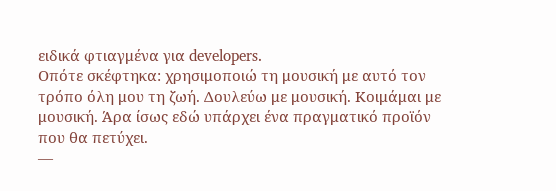ειδικά φτιαγμένα για developers.
Οπότε σκέφτηκα: χρησιμοποιώ τη μουσική με αυτό τον τρόπο όλη μου τη ζωή. Δουλεύω με μουσική. Κοιμάμαι με μουσική. Άρα ίσως εδώ υπάρχει ένα πραγματικό προϊόν που θα πετύχει.
—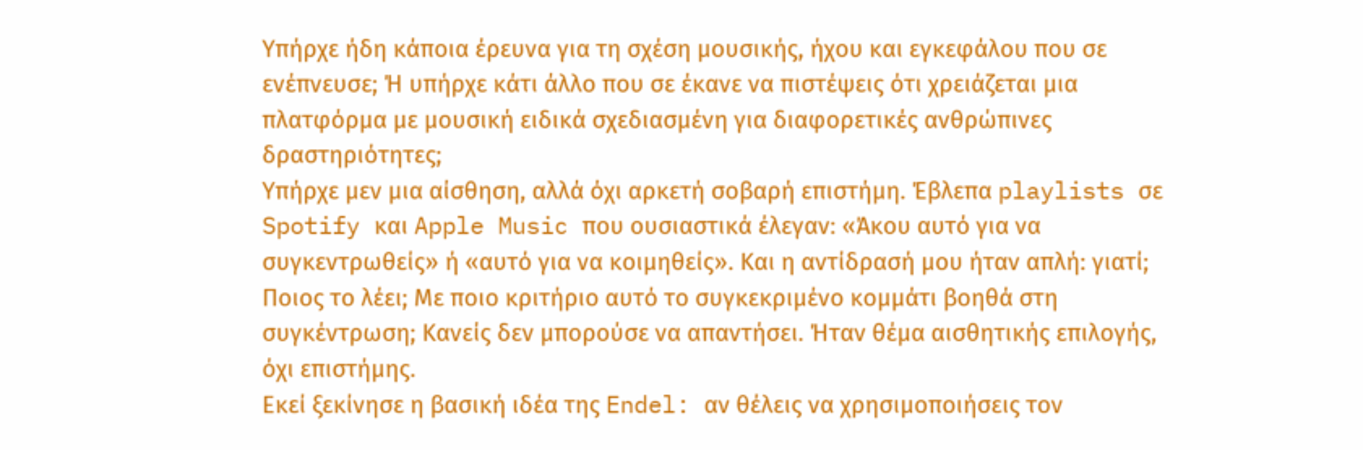Υπήρχε ήδη κάποια έρευνα για τη σχέση μουσικής, ήχου και εγκεφάλου που σε ενέπνευσε; Ή υπήρχε κάτι άλλο που σε έκανε να πιστέψεις ότι χρειάζεται μια πλατφόρμα με μουσική ειδικά σχεδιασμένη για διαφορετικές ανθρώπινες δραστηριότητες;
Υπήρχε μεν μια αίσθηση, αλλά όχι αρκετή σοβαρή επιστήμη. Έβλεπα playlists σε Spotify και Apple Music που ουσιαστικά έλεγαν: «Άκου αυτό για να συγκεντρωθείς» ή «αυτό για να κοιμηθείς». Και η αντίδρασή μου ήταν απλή: γιατί; Ποιος το λέει; Με ποιο κριτήριο αυτό το συγκεκριμένο κομμάτι βοηθά στη συγκέντρωση; Κανείς δεν μπορούσε να απαντήσει. Ήταν θέμα αισθητικής επιλογής, όχι επιστήμης.
Εκεί ξεκίνησε η βασική ιδέα της Endel: αν θέλεις να χρησιμοποιήσεις τον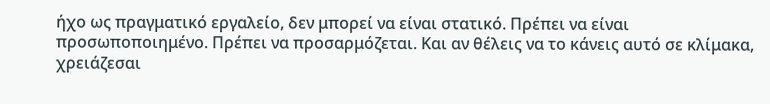ήχο ως πραγματικό εργαλείο, δεν μπορεί να είναι στατικό. Πρέπει να είναι προσωποποιημένο. Πρέπει να προσαρμόζεται. Και αν θέλεις να το κάνεις αυτό σε κλίμακα, χρειάζεσαι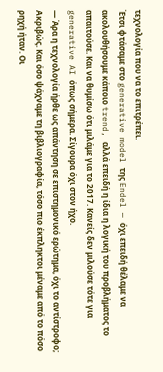τεχνολογία που να το επιτρέπει.
Έτσι φτάσαμε στο generative model της Endel — όχι επειδή θέλαμε να ακολουθήσουμε κάποιο trend, αλλά επειδή η ίδια η λογική του προβλήματος το απαιτούσε. Και να θυμίσω ότι μιλάμε για το 2017. Κανείς δεν μιλούσε τότε για generative AI όπως σήμερα. Σίγουρα όχι στον ήχο.
— Άρα η τεχνολογία ήρθε ως απάντηση σε επιστημονικό ερώτημα, όχι το αντίστροφο;
Ακριβώς. Και όσο ψάχναμε τη βιβλιογραφία, τόσο πιο έκπληκτοι μέναμε από το πόσο ρηχή ήταν. Οι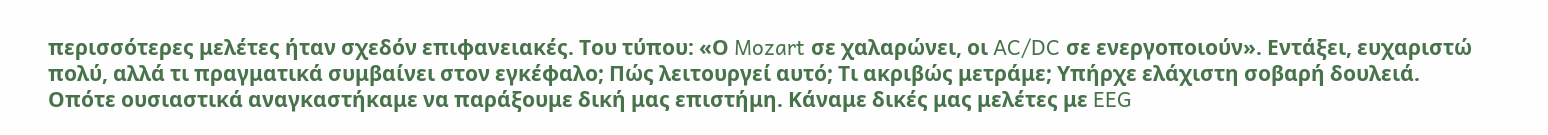περισσότερες μελέτες ήταν σχεδόν επιφανειακές. Του τύπου: «Ο Mozart σε χαλαρώνει, οι AC/DC σε ενεργοποιούν». Εντάξει, ευχαριστώ πολύ, αλλά τι πραγματικά συμβαίνει στον εγκέφαλο; Πώς λειτουργεί αυτό; Τι ακριβώς μετράμε; Υπήρχε ελάχιστη σοβαρή δουλειά.
Οπότε ουσιαστικά αναγκαστήκαμε να παράξουμε δική μας επιστήμη. Κάναμε δικές μας μελέτες με EEG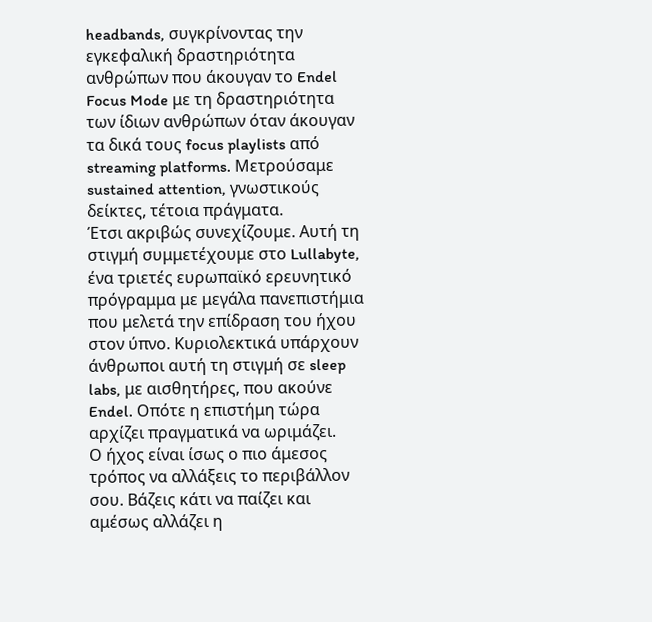headbands, συγκρίνοντας την εγκεφαλική δραστηριότητα ανθρώπων που άκουγαν το Endel Focus Mode με τη δραστηριότητα των ίδιων ανθρώπων όταν άκουγαν τα δικά τους focus playlists από streaming platforms. Μετρούσαμε sustained attention, γνωστικούς δείκτες, τέτοια πράγματα.
Έτσι ακριβώς συνεχίζουμε. Αυτή τη στιγμή συμμετέχουμε στο Lullabyte, ένα τριετές ευρωπαϊκό ερευνητικό πρόγραμμα με μεγάλα πανεπιστήμια που μελετά την επίδραση του ήχου στον ύπνο. Κυριολεκτικά υπάρχουν άνθρωποι αυτή τη στιγμή σε sleep labs, με αισθητήρες, που ακούνε Endel. Οπότε η επιστήμη τώρα αρχίζει πραγματικά να ωριμάζει.
Ο ήχος είναι ίσως ο πιο άμεσος τρόπος να αλλάξεις το περιβάλλον σου. Βάζεις κάτι να παίζει και αμέσως αλλάζει η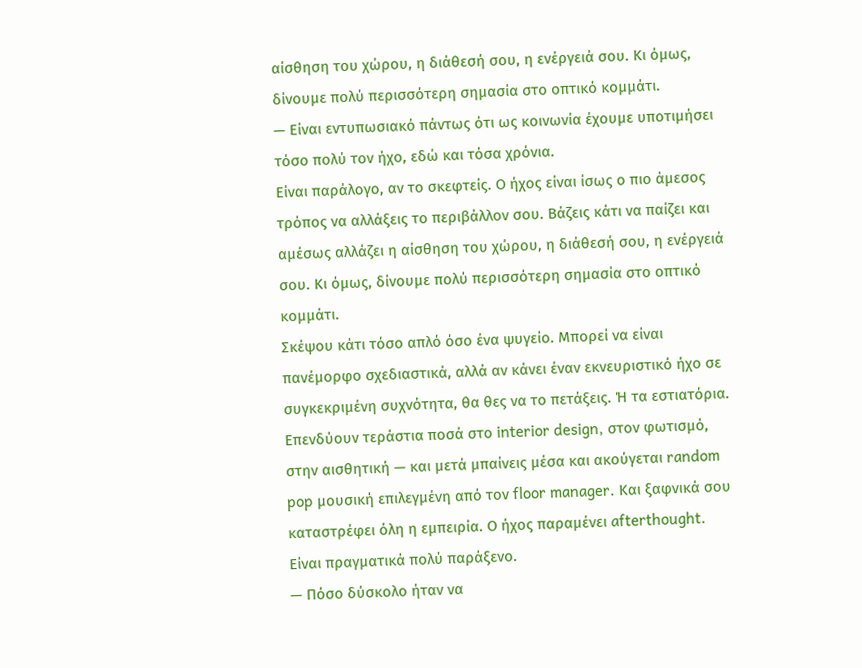αίσθηση του χώρου, η διάθεσή σου, η ενέργειά σου. Κι όμως, δίνουμε πολύ περισσότερη σημασία στο οπτικό κομμάτι.
— Είναι εντυπωσιακό πάντως ότι ως κοινωνία έχουμε υποτιμήσει τόσο πολύ τον ήχο, εδώ και τόσα χρόνια.
Είναι παράλογο, αν το σκεφτείς. Ο ήχος είναι ίσως ο πιο άμεσος τρόπος να αλλάξεις το περιβάλλον σου. Βάζεις κάτι να παίζει και αμέσως αλλάζει η αίσθηση του χώρου, η διάθεσή σου, η ενέργειά σου. Κι όμως, δίνουμε πολύ περισσότερη σημασία στο οπτικό κομμάτι.
Σκέψου κάτι τόσο απλό όσο ένα ψυγείο. Μπορεί να είναι πανέμορφο σχεδιαστικά, αλλά αν κάνει έναν εκνευριστικό ήχο σε συγκεκριμένη συχνότητα, θα θες να το πετάξεις. Ή τα εστιατόρια. Επενδύουν τεράστια ποσά στο interior design, στον φωτισμό, στην αισθητική — και μετά μπαίνεις μέσα και ακούγεται random pop μουσική επιλεγμένη από τον floor manager. Και ξαφνικά σου καταστρέφει όλη η εμπειρία. Ο ήχος παραμένει afterthought. Είναι πραγματικά πολύ παράξενο.
— Πόσο δύσκολο ήταν να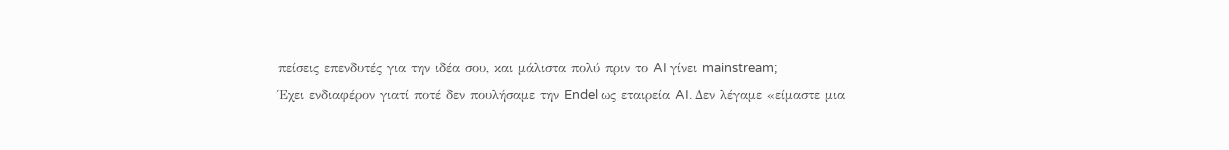πείσεις επενδυτές για την ιδέα σου, και μάλιστα πολύ πριν το AI γίνει mainstream;
Έχει ενδιαφέρον γιατί ποτέ δεν πουλήσαμε την Endel ως εταιρεία AI. Δεν λέγαμε «είμαστε μια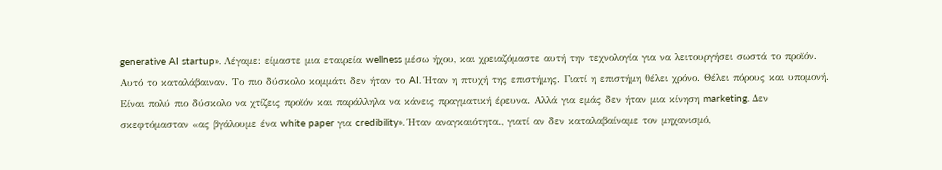generative AI startup». Λέγαμε: είμαστε μια εταιρεία wellness μέσω ήχου, και χρειαζόμαστε αυτή την τεχνολογία για να λειτουργήσει σωστά το προϊόν.
Αυτό το καταλάβαιναν. Το πιο δύσκολο κομμάτι δεν ήταν το AI. Ήταν η πτυχή της επιστήμης. Γιατί η επιστήμη θέλει χρόνο. Θέλει πόρους και υπομονή. Είναι πολύ πιο δύσκολο να χτίζεις προϊόν και παράλληλα να κάνεις πραγματική έρευνα. Αλλά για εμάς δεν ήταν μια κίνηση marketing. Δεν σκεφτόμασταν «ας βγάλουμε ένα white paper για credibility». Ήταν αναγκαιότητα., γιατί αν δεν καταλαβαίναμε τον μηχανισμό,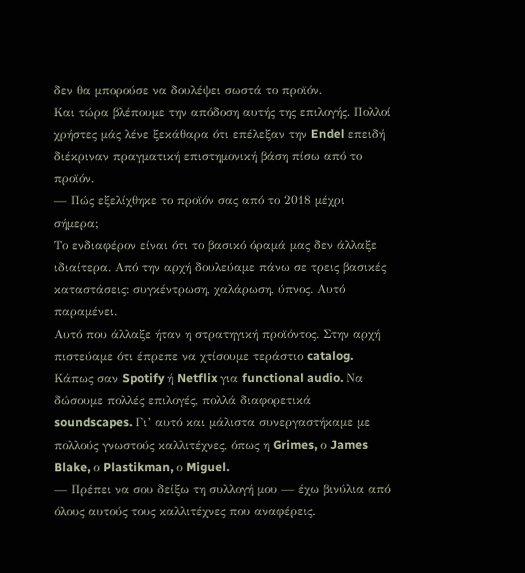δεν θα μπορούσε να δουλέψει σωστά το προϊόν.
Και τώρα βλέπουμε την απόδοση αυτής της επιλογής. Πολλοί χρήστες μάς λένε ξεκάθαρα ότι επέλεξαν την Endel επειδή διέκριναν πραγματική επιστημονική βάση πίσω από το προϊόν.
— Πώς εξελίχθηκε το προϊόν σας από το 2018 μέχρι σήμερα;
Το ενδιαφέρον είναι ότι το βασικό όραμά μας δεν άλλαξε ιδιαίτερα. Από την αρχή δουλεύαμε πάνω σε τρεις βασικές καταστάσεις: συγκέντρωση, χαλάρωση, ύπνος. Αυτό παραμένει.
Αυτό που άλλαξε ήταν η στρατηγική προϊόντος. Στην αρχή πιστεύαμε ότι έπρεπε να χτίσουμε τεράστιο catalog. Κάπως σαν Spotify ή Netflix για functional audio. Να δώσουμε πολλές επιλογές, πολλά διαφορετικά soundscapes. Γι’ αυτό και μάλιστα συνεργαστήκαμε με πολλούς γνωστούς καλλιτέχνες, όπως η Grimes, ο James Blake, ο Plastikman, ο Miguel.
— Πρέπει να σου δείξω τη συλλογή μου — έχω βινύλια από όλους αυτούς τους καλλιτέχνες που αναφέρεις.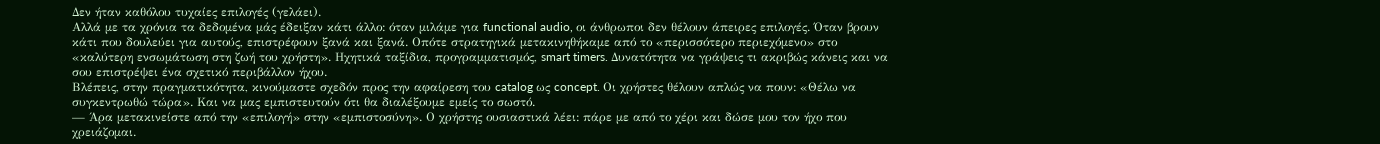Δεν ήταν καθόλου τυχαίες επιλογές (γελάει).
Αλλά με τα χρόνια τα δεδομένα μάς έδειξαν κάτι άλλο: όταν μιλάμε για functional audio, οι άνθρωποι δεν θέλουν άπειρες επιλογές. Όταν βρουν κάτι που δουλεύει για αυτούς, επιστρέφουν ξανά και ξανά. Οπότε στρατηγικά μετακινηθήκαμε από το «περισσότερο περιεχόμενο» στο «καλύτερη ενσωμάτωση στη ζωή του χρήστη». Ηχητικά ταξίδια, προγραμματισμός, smart timers. Δυνατότητα να γράψεις τι ακριβώς κάνεις και να σου επιστρέψει ένα σχετικό περιβάλλον ήχου.
Βλέπεις, στην πραγματικότητα, κινούμαστε σχεδόν προς την αφαίρεση του catalog ως concept. Οι χρήστες θέλουν απλώς να πουν: «Θέλω να συγκεντρωθώ τώρα». Και να μας εμπιστευτούν ότι θα διαλέξουμε εμείς το σωστό.
— Άρα μετακινείστε από την «επιλογή» στην «εμπιστοσύνη». Ο χρήστης ουσιαστικά λέει: πάρε με από το χέρι και δώσε μου τον ήχο που χρειάζομαι.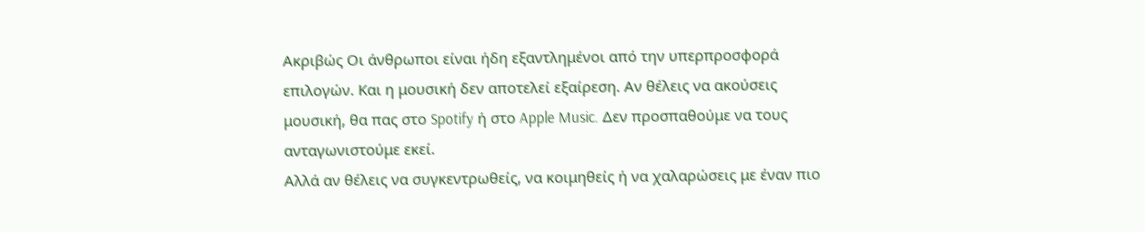Ακριβώς Οι άνθρωποι είναι ήδη εξαντλημένοι από την υπερπροσφορά επιλογών. Και η μουσική δεν αποτελεί εξαίρεση. Αν θέλεις να ακούσεις μουσική, θα πας στο Spotify ή στο Apple Music. Δεν προσπαθούμε να τους ανταγωνιστούμε εκεί.
Αλλά αν θέλεις να συγκεντρωθείς, να κοιμηθείς ή να χαλαρώσεις με έναν πιο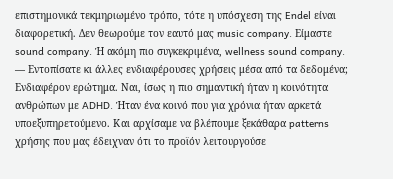επιστημονικά τεκμηριωμένο τρόπο, τότε η υπόσχεση της Endel είναι διαφορετική. Δεν θεωρούμε τον εαυτό μας music company. Είμαστε sound company. Ή ακόμη πιο συγκεκριμένα, wellness sound company.
— Εντοπίσατε κι άλλες ενδιαφέρουσες χρήσεις μέσα από τα δεδομένα;
Ενδιαφέρον ερώτημα. Ναι, ίσως η πιο σημαντική ήταν η κοινότητα ανθρώπων με ADHD. Ήταν ένα κοινό που για χρόνια ήταν αρκετά υποεξυπηρετούμενο. Και αρχίσαμε να βλέπουμε ξεκάθαρα patterns χρήσης που μας έδειχναν ότι το προϊόν λειτουργούσε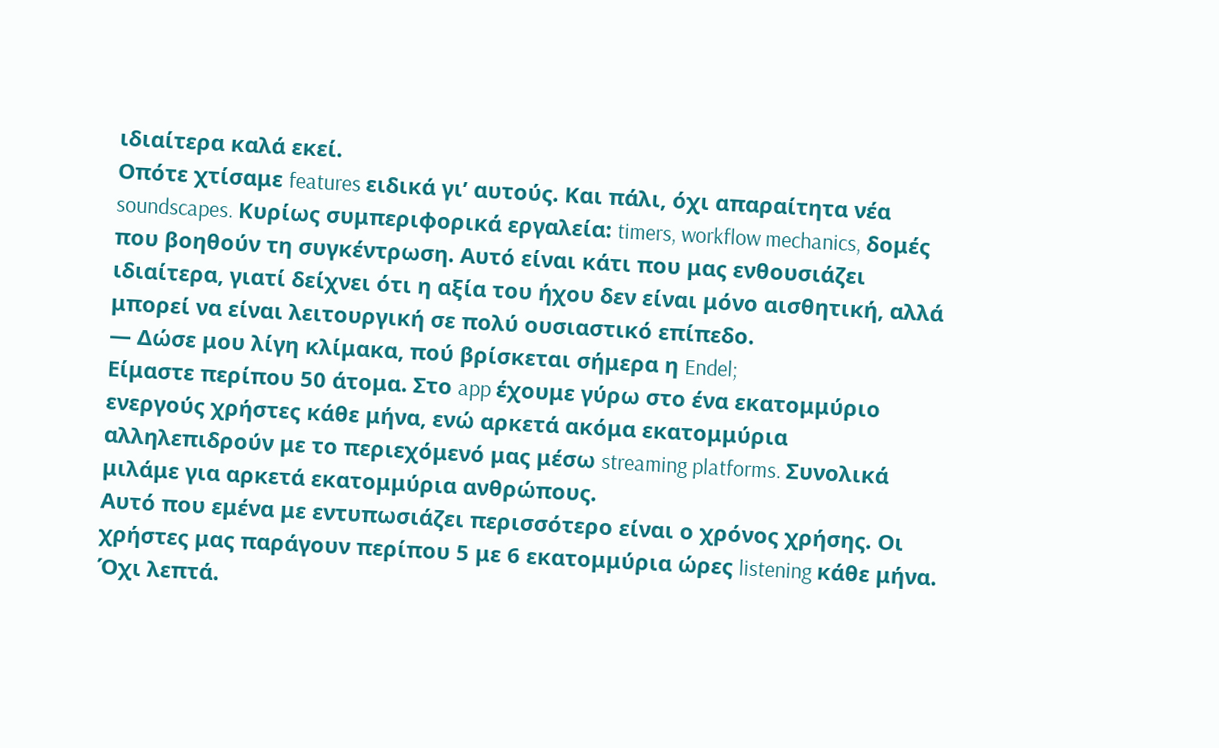ιδιαίτερα καλά εκεί.
Οπότε χτίσαμε features ειδικά γι’ αυτούς. Και πάλι, όχι απαραίτητα νέα soundscapes. Κυρίως συμπεριφορικά εργαλεία: timers, workflow mechanics, δομές που βοηθούν τη συγκέντρωση. Αυτό είναι κάτι που μας ενθουσιάζει ιδιαίτερα, γιατί δείχνει ότι η αξία του ήχου δεν είναι μόνο αισθητική, αλλά μπορεί να είναι λειτουργική σε πολύ ουσιαστικό επίπεδο.
— Δώσε μου λίγη κλίμακα, πού βρίσκεται σήμερα η Endel;
Είμαστε περίπου 50 άτομα. Στο app έχουμε γύρω στο ένα εκατομμύριο ενεργούς χρήστες κάθε μήνα, ενώ αρκετά ακόμα εκατομμύρια αλληλεπιδρούν με το περιεχόμενό μας μέσω streaming platforms. Συνολικά μιλάμε για αρκετά εκατομμύρια ανθρώπους.
Αυτό που εμένα με εντυπωσιάζει περισσότερο είναι ο χρόνος χρήσης. Οι χρήστες μας παράγουν περίπου 5 με 6 εκατομμύρια ώρες listening κάθε μήνα. Όχι λεπτά.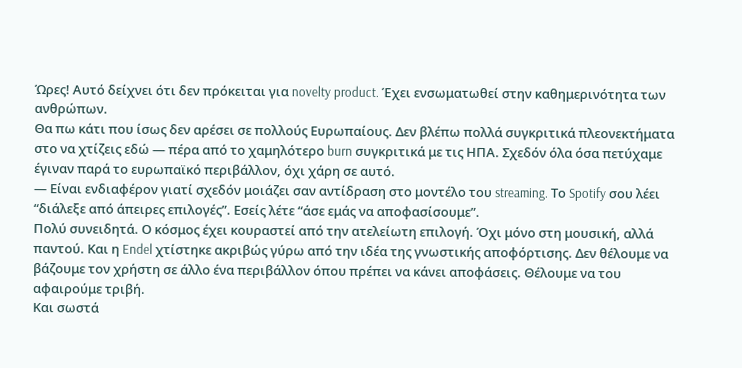Ώρες! Αυτό δείχνει ότι δεν πρόκειται για novelty product. Έχει ενσωματωθεί στην καθημερινότητα των ανθρώπων.
Θα πω κάτι που ίσως δεν αρέσει σε πολλούς Ευρωπαίους. Δεν βλέπω πολλά συγκριτικά πλεονεκτήματα στο να χτίζεις εδώ — πέρα από το χαμηλότερο burn συγκριτικά με τις ΗΠΑ. Σχεδόν όλα όσα πετύχαμε έγιναν παρά το ευρωπαϊκό περιβάλλον, όχι χάρη σε αυτό.
— Είναι ενδιαφέρον γιατί σχεδόν μοιάζει σαν αντίδραση στο μοντέλο του streaming. Το Spotify σου λέει “διάλεξε από άπειρες επιλογές”. Εσείς λέτε “άσε εμάς να αποφασίσουμε”.
Πολύ συνειδητά. Ο κόσμος έχει κουραστεί από την ατελείωτη επιλογή. Όχι μόνο στη μουσική, αλλά παντού. Και η Endel χτίστηκε ακριβώς γύρω από την ιδέα της γνωστικής αποφόρτισης. Δεν θέλουμε να βάζουμε τον χρήστη σε άλλο ένα περιβάλλον όπου πρέπει να κάνει αποφάσεις. Θέλουμε να του αφαιρούμε τριβή.
Και σωστά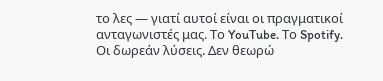το λες — γιατί αυτοί είναι οι πραγματικοί ανταγωνιστές μας. Το YouTube. Το Spotify. Οι δωρεάν λύσεις. Δεν θεωρώ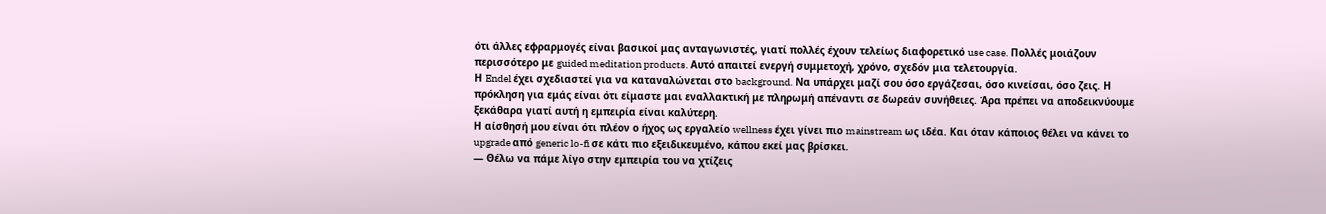ότι άλλες εφραρμογές είναι βασικοί μας ανταγωνιστές, γιατί πολλές έχουν τελείως διαφορετικό use case. Πολλές μοιάζουν περισσότερο με guided meditation products. Αυτό απαιτεί ενεργή συμμετοχή, χρόνο, σχεδόν μια τελετουργία.
Η Endel έχει σχεδιαστεί για να καταναλώνεται στο background. Να υπάρχει μαζί σου όσο εργάζεσαι, όσο κινείσαι, όσο ζεις. Η πρόκληση για εμάς είναι ότι είμαστε μαι εναλλακτική με πληρωμή απέναντι σε δωρεάν συνήθειες. Άρα πρέπει να αποδεικνύουμε ξεκάθαρα γιατί αυτή η εμπειρία είναι καλύτερη.
Η αίσθησή μου είναι ότι πλέον ο ήχος ως εργαλείο wellness έχει γίνει πιο mainstream ως ιδέα. Και όταν κάποιος θέλει να κάνει το upgrade από generic lo-fi σε κάτι πιο εξειδικευμένο, κάπου εκεί μας βρίσκει.
— Θέλω να πάμε λίγο στην εμπειρία του να χτίζεις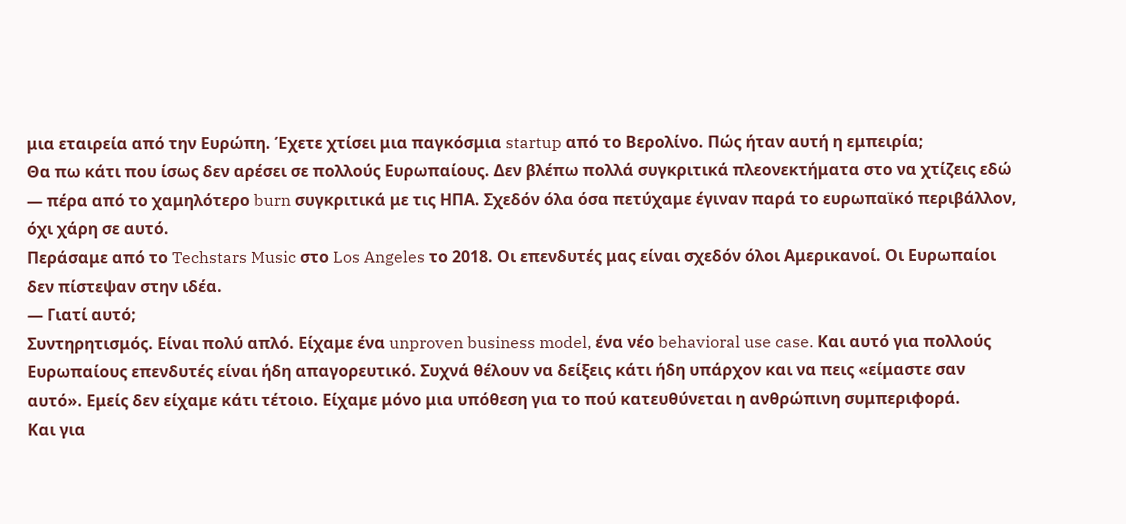μια εταιρεία από την Ευρώπη. Έχετε χτίσει μια παγκόσμια startup από το Βερολίνο. Πώς ήταν αυτή η εμπειρία;
Θα πω κάτι που ίσως δεν αρέσει σε πολλούς Ευρωπαίους. Δεν βλέπω πολλά συγκριτικά πλεονεκτήματα στο να χτίζεις εδώ — πέρα από το χαμηλότερο burn συγκριτικά με τις ΗΠΑ. Σχεδόν όλα όσα πετύχαμε έγιναν παρά το ευρωπαϊκό περιβάλλον, όχι χάρη σε αυτό.
Περάσαμε από το Techstars Music στο Los Angeles το 2018. Οι επενδυτές μας είναι σχεδόν όλοι Αμερικανοί. Οι Ευρωπαίοι δεν πίστεψαν στην ιδέα.
— Γιατί αυτό;
Συντηρητισμός. Είναι πολύ απλό. Είχαμε ένα unproven business model, ένα νέο behavioral use case. Και αυτό για πολλούς Ευρωπαίους επενδυτές είναι ήδη απαγορευτικό. Συχνά θέλουν να δείξεις κάτι ήδη υπάρχον και να πεις «είμαστε σαν αυτό». Εμείς δεν είχαμε κάτι τέτοιο. Είχαμε μόνο μια υπόθεση για το πού κατευθύνεται η ανθρώπινη συμπεριφορά.
Και για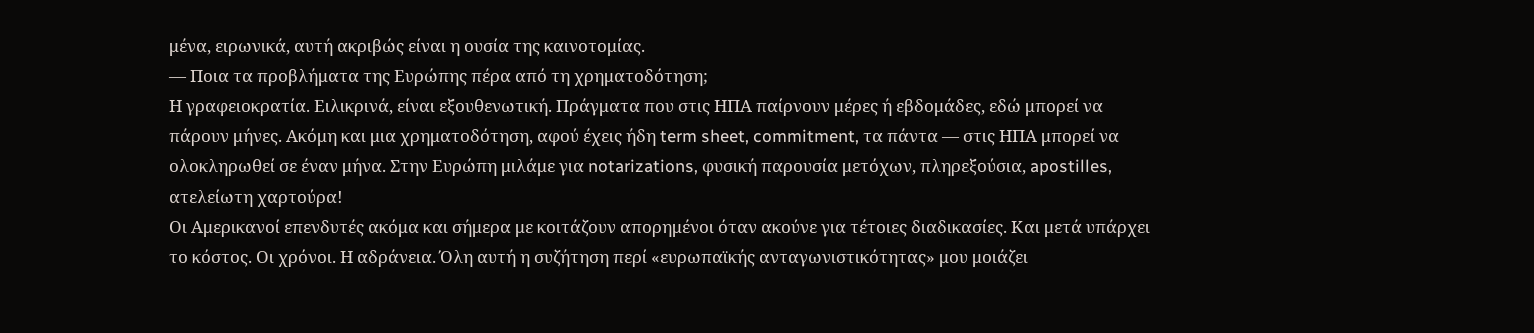μένα, ειρωνικά, αυτή ακριβώς είναι η ουσία της καινοτομίας.
— Ποια τα προβλήματα της Ευρώπης πέρα από τη χρηματοδότηση;
Η γραφειοκρατία. Ειλικρινά, είναι εξουθενωτική. Πράγματα που στις ΗΠΑ παίρνουν μέρες ή εβδομάδες, εδώ μπορεί να πάρουν μήνες. Ακόμη και μια χρηματοδότηση, αφού έχεις ήδη term sheet, commitment, τα πάντα — στις ΗΠΑ μπορεί να ολοκληρωθεί σε έναν μήνα. Στην Ευρώπη μιλάμε για notarizations, φυσική παρουσία μετόχων, πληρεξούσια, apostilles, ατελείωτη χαρτούρα!
Οι Αμερικανοί επενδυτές ακόμα και σήμερα με κοιτάζουν απορημένοι όταν ακούνε για τέτοιες διαδικασίες. Και μετά υπάρχει το κόστος. Οι χρόνοι. Η αδράνεια. Όλη αυτή η συζήτηση περί «ευρωπαϊκής ανταγωνιστικότητας» μου μοιάζει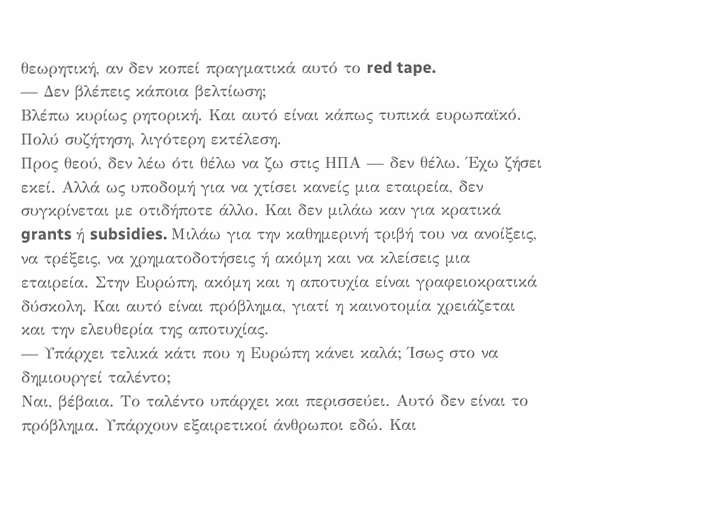θεωρητική, αν δεν κοπεί πραγματικά αυτό το red tape.
— Δεν βλέπεις κάποια βελτίωση;
Βλέπω κυρίως ρητορική. Και αυτό είναι κάπως τυπικά ευρωπαϊκό. Πολύ συζήτηση, λιγότερη εκτέλεση.
Προς θεού, δεν λέω ότι θέλω να ζω στις ΗΠΑ — δεν θέλω. Έχω ζήσει εκεί. Αλλά ως υποδομή για να χτίσει κανείς μια εταιρεία, δεν συγκρίνεται με οτιδήποτε άλλο. Και δεν μιλάω καν για κρατικά grants ή subsidies. Μιλάω για την καθημερινή τριβή του να ανοίξεις, να τρέξεις, να χρηματοδοτήσεις ή ακόμη και να κλείσεις μια εταιρεία. Στην Ευρώπη, ακόμη και η αποτυχία είναι γραφειοκρατικά δύσκολη. Και αυτό είναι πρόβλημα, γιατί η καινοτομία χρειάζεται και την ελευθερία της αποτυχίας.
— Υπάρχει τελικά κάτι που η Ευρώπη κάνει καλά; Ίσως στο να δημιουργεί ταλέντο;
Ναι, βέβαια. Το ταλέντο υπάρχει και περισσεύει. Αυτό δεν είναι το πρόβλημα. Υπάρχουν εξαιρετικοί άνθρωποι εδώ. Και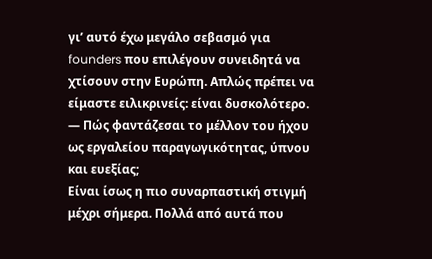γι’ αυτό έχω μεγάλο σεβασμό για founders που επιλέγουν συνειδητά να χτίσουν στην Ευρώπη. Απλώς πρέπει να είμαστε ειλικρινείς: είναι δυσκολότερο.
— Πώς φαντάζεσαι το μέλλον του ήχου ως εργαλείου παραγωγικότητας, ύπνου και ευεξίας;
Είναι ίσως η πιο συναρπαστική στιγμή μέχρι σήμερα. Πολλά από αυτά που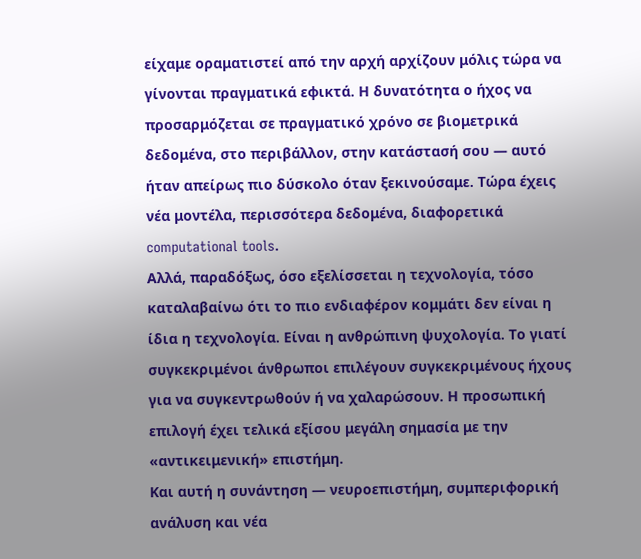είχαμε οραματιστεί από την αρχή αρχίζουν μόλις τώρα να γίνονται πραγματικά εφικτά. Η δυνατότητα ο ήχος να προσαρμόζεται σε πραγματικό χρόνο σε βιομετρικά δεδομένα, στο περιβάλλον, στην κατάστασή σου — αυτό ήταν απείρως πιο δύσκολο όταν ξεκινούσαμε. Τώρα έχεις νέα μοντέλα, περισσότερα δεδομένα, διαφορετικά computational tools.
Αλλά, παραδόξως, όσο εξελίσσεται η τεχνολογία, τόσο καταλαβαίνω ότι το πιο ενδιαφέρον κομμάτι δεν είναι η ίδια η τεχνολογία. Είναι η ανθρώπινη ψυχολογία. Το γιατί συγκεκριμένοι άνθρωποι επιλέγουν συγκεκριμένους ήχους για να συγκεντρωθούν ή να χαλαρώσουν. Η προσωπική επιλογή έχει τελικά εξίσου μεγάλη σημασία με την «αντικειμενική» επιστήμη.
Και αυτή η συνάντηση — νευροεπιστήμη, συμπεριφορική ανάλυση και νέα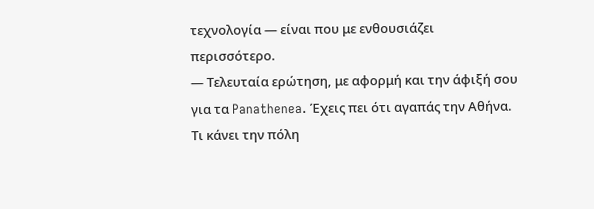τεχνολογία — είναι που με ενθουσιάζει περισσότερο.
— Τελευταία ερώτηση, με αφορμή και την άφιξή σου για τα Panathenea. Έχεις πει ότι αγαπάς την Αθήνα. Τι κάνει την πόλη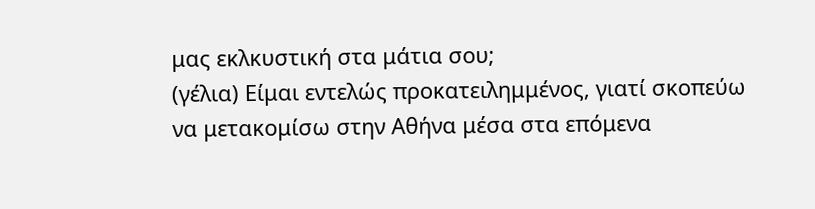μας εκλκυστική στα μάτια σου;
(γέλια) Είμαι εντελώς προκατειλημμένος, γιατί σκοπεύω να μετακομίσω στην Αθήνα μέσα στα επόμενα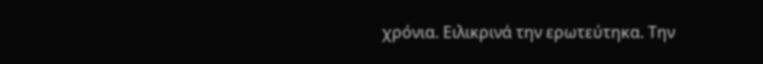χρόνια. Ειλικρινά την ερωτεύτηκα. Την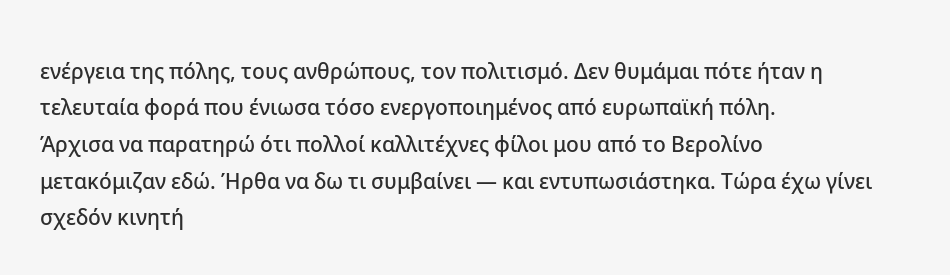ενέργεια της πόλης, τους ανθρώπους, τον πολιτισμό. Δεν θυμάμαι πότε ήταν η τελευταία φορά που ένιωσα τόσο ενεργοποιημένος από ευρωπαϊκή πόλη.
Άρχισα να παρατηρώ ότι πολλοί καλλιτέχνες φίλοι μου από το Βερολίνο μετακόμιζαν εδώ. Ήρθα να δω τι συμβαίνει — και εντυπωσιάστηκα. Τώρα έχω γίνει σχεδόν κινητή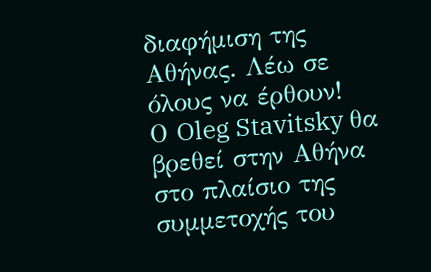διαφήμιση της Αθήνας. Λέω σε όλους να έρθουν!
Ο Oleg Stavitsky θα βρεθεί στην Αθήνα στο πλαίσιο της συμμετοχής του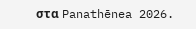στα Panathēnea 2026.